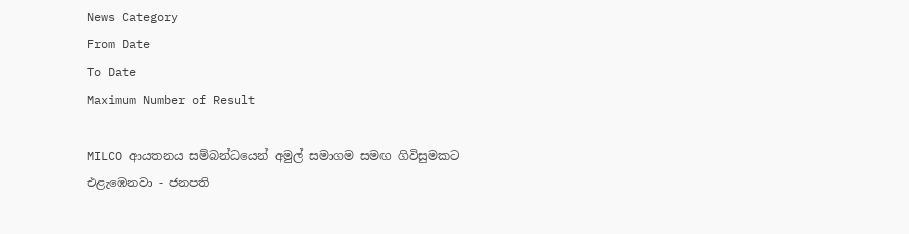News Category
From Date
To Date
Maximum Number of Result

MILCO ආයතනය සම්බන්ධයෙන් අමුල් සමාගම සමඟ ගිවිසුමකට එළැඹෙනවා - ජනපති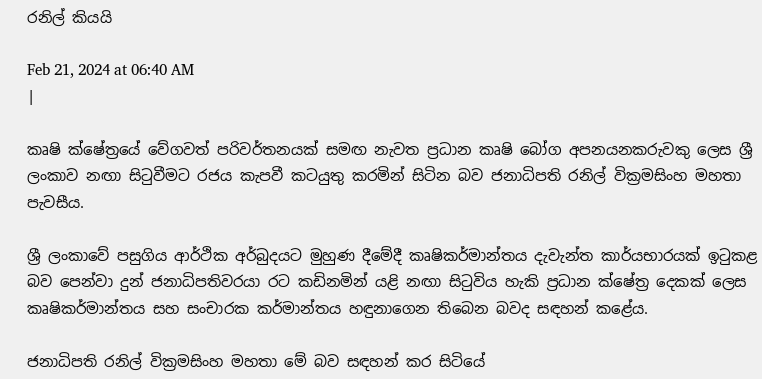රනිල් කියයි

Feb 21, 2024 at 06:40 AM
|

කෘෂි ක්ෂේත්‍රයේ වේගවත් පරිවර්තනයක් සමඟ නැවත ප්‍රධාන කෘෂි බෝග අපනයනකරුවකු ලෙස ශ්‍රී ලංකාව නඟා සිටුවීමට රජය කැපවී කටයුතු කරමින් සිටින බව ජනාධිපති රනිල් වික්‍රමසිංහ මහතා පැවසීය.

ශ්‍රී ලංකාවේ පසුගිය ආර්ථික අර්බුදයට මුහුණ දීමේදී කෘෂිකර්මාන්තය දැවැන්ත කාර්යභාරයක් ඉටුකළ බව පෙන්වා දුන් ජනාධිපතිවරයා රට කඩිනමින් යළි නඟා සිටුවිය හැකි ප්‍රධාන ක්ෂේත්‍ර දෙකක් ලෙස කෘෂිකර්මාන්තය සහ සංචාරක කර්මාන්තය හඳුනාගෙන තිබෙන බවද සඳහන් කළේය.

ජනාධිපති රනිල් වික්‍රමසිංහ මහතා මේ බව සඳහන් කර සිටියේ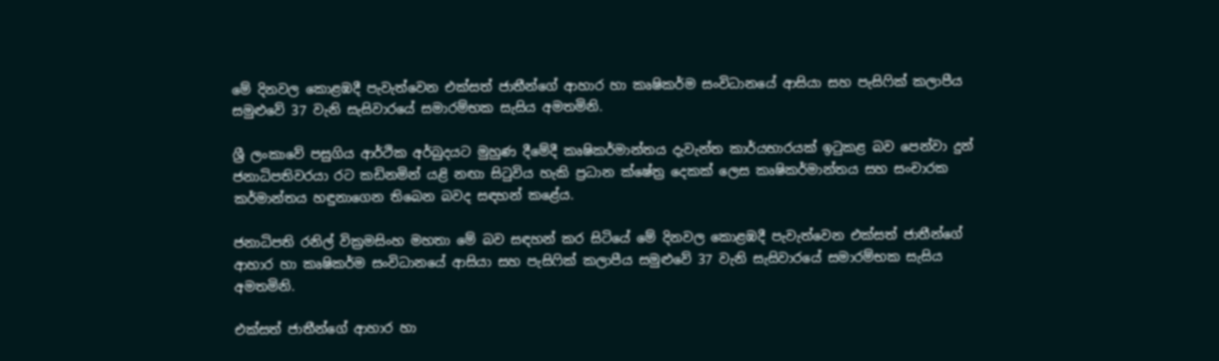මේ දිනවල කොළඹදී පැවැත්වෙන එක්සත් ජාතීන්ගේ ආහාර හා කෘෂිකර්ම සංවිධානයේ ආසියා සහ පැසිෆික් කලාපීය සමුළුවේ 37 වැනි සැසිවාරයේ සමාරම්භක සැසිය අමතමිනි.

ශ්‍රී ලංකාවේ පසුගිය ආර්ථික අර්බුදයට මුහුණ දීමේදී කෘෂිකර්මාන්තය දැවැන්ත කාර්යභාරයක් ඉටුකළ බව පෙන්වා දුන් ජනාධිපතිවරයා රට කඩිනමින් යළි නඟා සිටුවිය හැකි ප්‍රධාන ක්ෂේත්‍ර දෙකක් ලෙස කෘෂිකර්මාන්තය සහ සංචාරක කර්මාන්තය හඳුනාගෙන තිබෙන බවද සඳහන් කළේය.

ජනාධිපති රනිල් වික්‍රමසිංහ මහතා මේ බව සඳහන් කර සිටියේ මේ දිනවල කොළඹදී පැවැත්වෙන එක්සත් ජාතීන්ගේ ආහාර හා කෘෂිකර්ම සංවිධානයේ ආසියා සහ පැසිෆික් කලාපීය සමුළුවේ 37 වැනි සැසිවාරයේ සමාරම්භක සැසිය අමතමිනි.

එක්සත් ජාතීන්ගේ ආහාර හා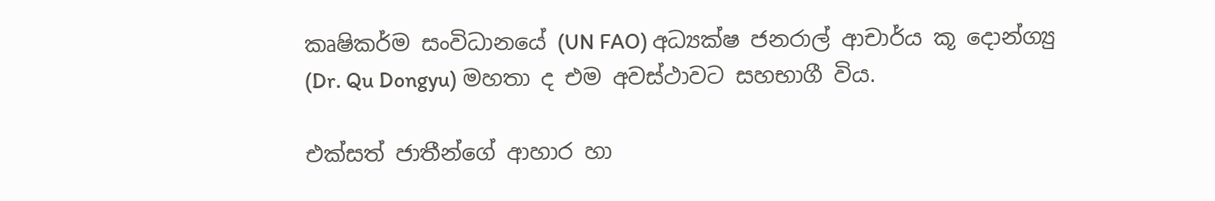කෘෂිකර්ම සංවිධානයේ (UN FAO) අධ්‍යක්ෂ ජනරාල් ආචාර්ය කූ දොන්ග්‍යු (Dr. Qu Dongyu) මහතා ද එම අවස්ථාවට සහභාගී විය.

එක්සත් ජාතීන්ගේ ආහාර හා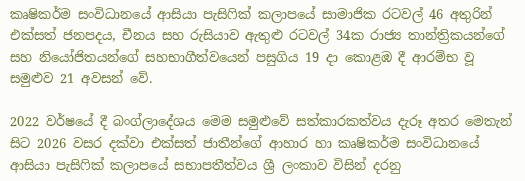කෘෂිකර්ම සංවිධානයේ ආසියා පැසිෆික් කලාපයේ සාමාජික රටවල් 46 අතුරින් එක්සත් ජනපදය, චීනය සහ රුසියාව ඇතුළු රටවල් 34ක රාජ්‍ය තාන්ත්‍රිකයන්ගේ සහ නියෝජිතයන්ගේ සහභාගීත්වයෙන් පසුගිය 19 දා කොළඹ දී ආරම්භ වූ සමුළුව 21 අවසන් වේ.

2022 වර්ෂයේ දී බංග්ලාදේශය මෙම සමුළුවේ සත්කාරකත්වය දැරූ අතර මෙතැන් සිට 2026 වසර දක්වා එක්සත් ජාතීන්ගේ ආහාර හා කෘෂිකර්ම සංවිධානයේ ආසියා පැසිෆික් කලාපයේ සභාපතීත්වය ශ්‍රී ලංකාව විසින් දරනු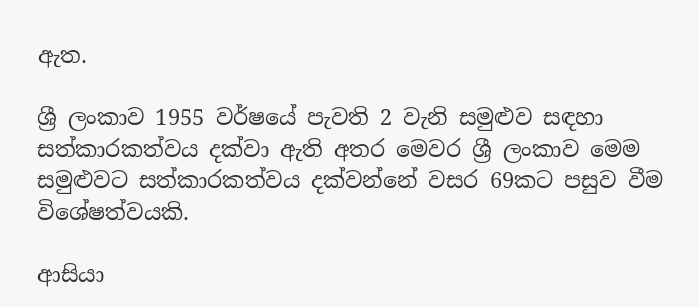ඇත.

ශ්‍රී ලංකාව 1955 වර්ෂයේ පැවති 2 වැනි සමුළුව සඳහා සත්කාරකත්වය දක්වා ඇති අතර මෙවර ශ්‍රී ලංකාව මෙම සමුළුවට සත්කාරකත්වය දක්වන්නේ වසර 69කට පසුව වීම විශේෂත්වයකි.

ආසියා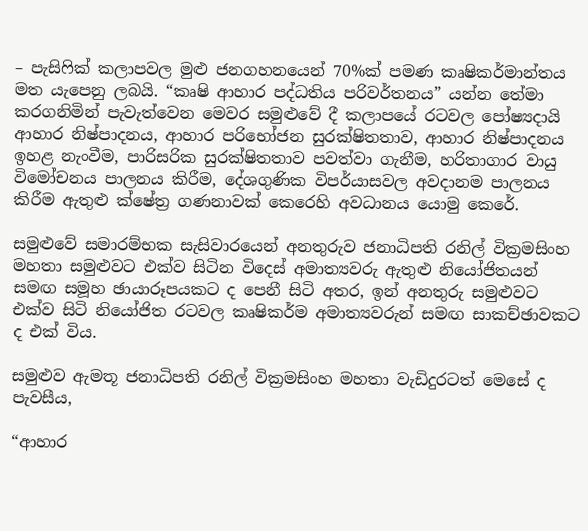– පැසිෆික් කලාපවල මුළු ජනගහනයෙන් 70%ක් පමණ කෘෂිකර්මාන්තය මත යැපෙනු ලබයි. “කෘෂි ආහාර පද්ධතිය පරිවර්තනය” යන්න තේමා කරගනිමින් පැවැත්වෙන මෙවර සමුළුවේ දී කලාපයේ රටවල පෝෂ්‍යදායි ආහාර නිෂ්පාදනය, ආහාර පරිභෝජන සුරක්ෂිතතාව, ආහාර නිෂ්පාදනය ඉහළ නැංවීම, පාරිසරික සුරක්ෂිතතාව පවත්වා ගැනීම, හරිතාගාර වායු විමෝචනය පාලනය කිරීම, දේශගුණික විපර්යාසවල අවදානම පාලනය කිරීම ඇතුළු ක්ෂේත්‍ර ගණනාවක් කෙරෙහි අවධානය යොමු කෙරේ.

සමුළුවේ සමාරම්භක සැසිවාරයෙන් අනතුරුව ජනාධිපති රනිල් වික්‍රමසිංහ මහතා සමුළුවට එක්ව සිටින විදෙස් අමාත්‍යවරු ඇතුළු නියෝජිතයන් සමඟ සමූහ ඡායාරූපයකට ද පෙනී සිටි අතර, ඉන් අනතුරු සමුළුවට එක්ව සිටි නියෝජිත රටවල කෘෂිකර්ම අමාත්‍යවරුන් සමඟ සාකච්ඡාවකට ද එක් විය.

සමුළුව ඇමතූ ජනාධිපති රනිල් වික්‍රමසිංහ මහතා වැඩිදුරටත් මෙසේ ද පැවසීය,

“ආහාර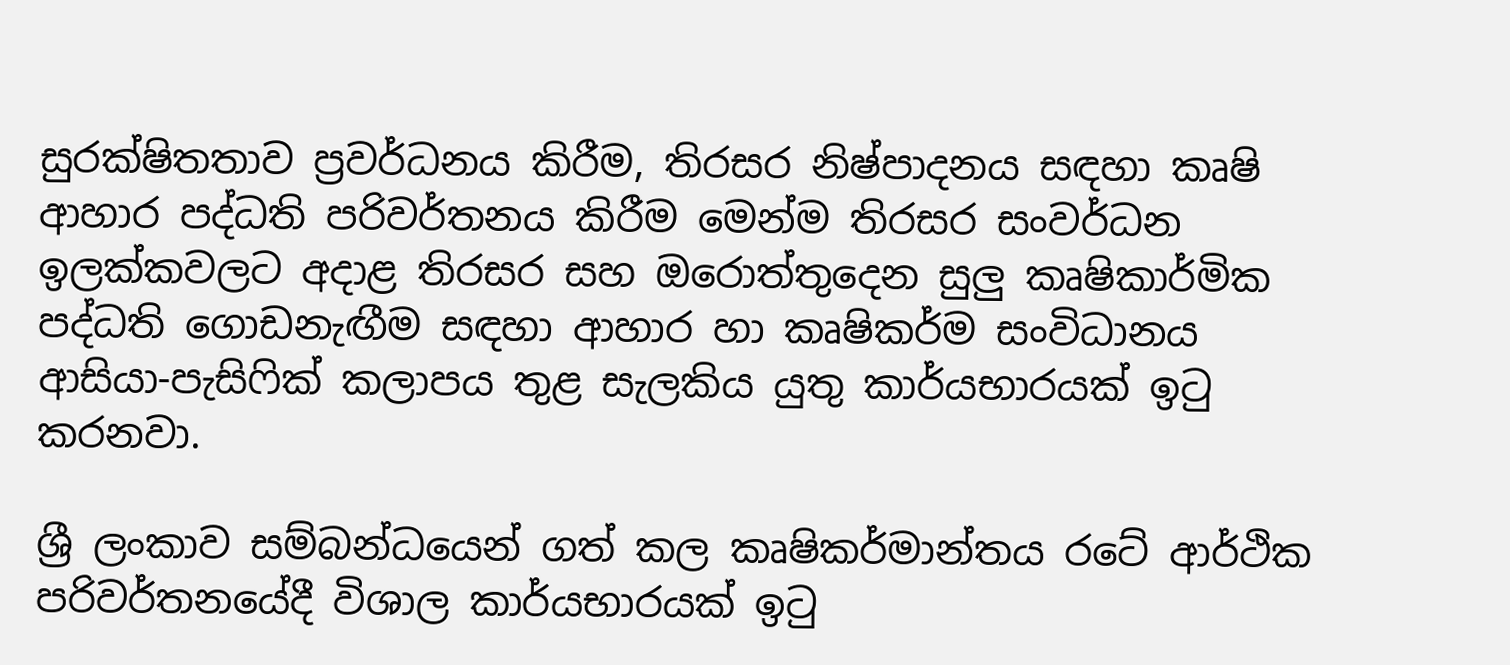සුරක්ෂිතතාව ප්‍රවර්ධනය කිරීම, තිරසර නිෂ්පාදනය සඳහා කෘෂි ආහාර පද්ධති පරිවර්තනය කිරීම මෙන්ම තිරසර සංවර්ධන ඉලක්කවලට අදාළ තිරසර සහ ඔරොත්තුදෙන සුලු කෘෂිකාර්මික පද්ධති ගොඩනැඟීම සඳහා ආහාර හා කෘෂිකර්ම සංවිධානය ආසියා-පැසිෆික් කලාපය තුළ සැලකිය යුතු කාර්යභාරයක් ඉටු කරනවා.

ශ්‍රී ලංකාව සම්බන්ධයෙන් ගත් කල කෘෂිකර්මාන්තය රටේ ආර්ථික පරිවර්තනයේදී විශාල කාර්යභාරයක් ඉටු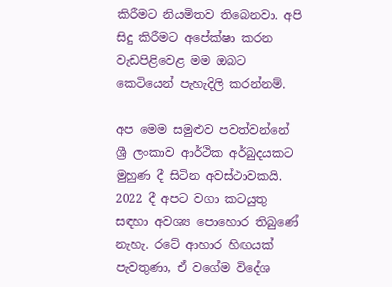කිරීමට නියමිතව තිබෙනවා. අපි සිදු කිරීමට අපේක්ෂා කරන වැඩපිළිවෙළ මම ඔබට කෙටියෙන් පැහැදිලි කරන්නම්.

අප මෙම සමුළුව පවත්වන්නේ ශ්‍රී ලංකාව ආර්ථික අර්බුදයකට මුහුණ දී සිටින අවස්ථාවකයි. 2022 දී අපට වගා කටයුතු සඳහා අවශ්‍ය පොහොර තිබුණේ නැහැ. රටේ ආහාර හිඟයක් පැවතුණා, ඒ වගේම විදේශ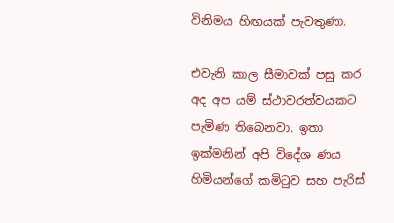විනිමය හිඟයක් පැවතුණා.

එවැනි කාල සීමාවක් පසු කර අද අප යම් ස්ථාවරත්වයකට පැමිණ තිබෙනවා. ඉතා ඉක්මනින් අපි විදේශ ණය හිමියන්ගේ කමිටුව සහ පැරිස්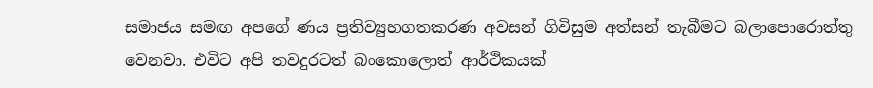සමාජය සමඟ අපගේ ණය ප්‍රතිව්‍යුහගතකරණ අවසන් ගිවිසුම අත්සන් තැබීමට බලාපොරොත්තු වෙනවා. එවිට අපි තවදුරටත් බංකොලොත් ආර්ථිකයක්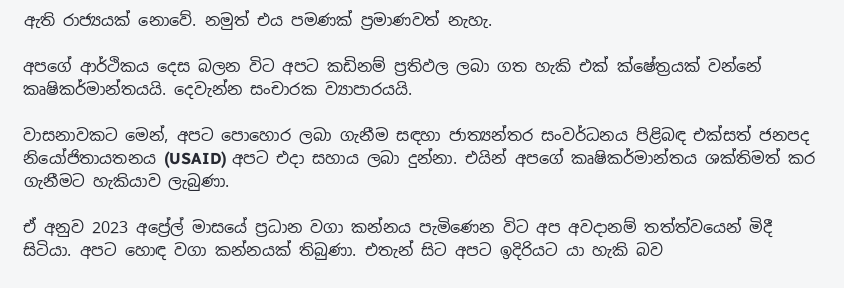ඇති රාජ්‍යයක් නොවේ. නමුත් එය පමණක් ප්‍රමාණවත් නැහැ.

අපගේ ආර්ථිකය දෙස බලන විට අපට කඩිනම් ප්‍රතිඵල ලබා ගත හැකි එක් ක්ෂේත්‍රයක් වන්නේ කෘෂිකර්මාන්තයයි. දෙවැන්න සංචාරක ව්‍යාපාරයයි.

වාසනාවකට මෙන්, අපට පොහොර ලබා ගැනීම සඳහා ජාත්‍යන්තර සංවර්ධනය පිළිබඳ එක්සත් ජනපද නියෝජිතායතනය (USAID) අපට එදා සහාය ලබා දුන්නා. එයින් අපගේ කෘෂිකර්මාන්තය ශක්තිමත් කර ගැනීමට හැකියාව ලැබුණා.

ඒ අනුව 2023 අප්‍රේල් මාසයේ ප්‍රධාන වගා කන්නය පැමිණෙන විට අප අවදානම් තත්ත්වයෙන් මිදී සිටියා. අපට හොඳ වගා කන්නයක් තිබුණා. එතැන් සිට අපට ඉදිරියට යා හැකි බව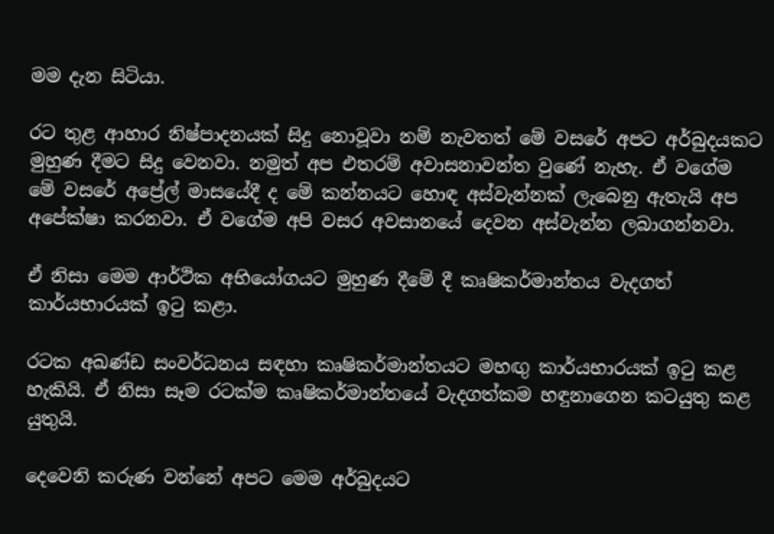මම දැන සිටියා.

රට තුළ ආහාර නිෂ්පාදනයක් සිදු නොවූවා නම් නැවතත් මේ වසරේ අපට අර්බුදයකට මුහුණ දීමට සිදු වෙනවා. නමුත් අප එතරම් අවාසනාවන්ත වුණේ නැහැ. ඒ වගේම මේ වසරේ අප්‍රේල් මාසයේදී ද මේ කන්නයට හොඳ අස්වැන්නක් ලැබෙනු ඇතැයි අප අපේක්ෂා කරනවා. ඒ වගේම අපි වසර අවසානයේ දෙවන අස්වැන්න ලබාගන්නවා.

ඒ නිසා මෙම ආර්ථික අභියෝගයට මුහුණ දීමේ දී කෘෂිකර්මාන්තය වැදගත් කාර්යභාරයක් ඉටු කළා.

රටක අඛණ්ඩ සංවර්ධනය සඳහා කෘෂිකර්මාන්තයට මහඟු කාර්යභාරයක් ඉටු කළ හැකියි. ඒ නිසා සෑම රටක්ම කෘෂිකර්මාන්තයේ වැදගත්කම හඳුනාගෙන කටයුතු කළ යුතුයි.

දෙවෙනි කරුණ වන්නේ අපට මෙම අර්බුදයට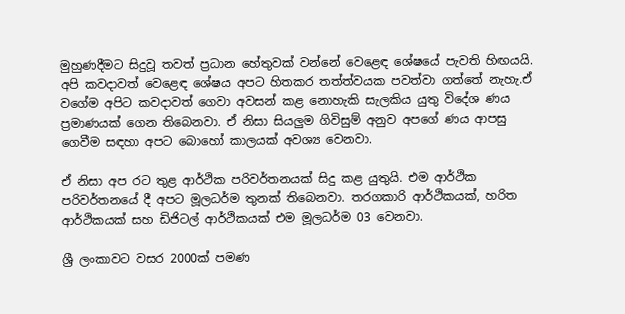මුහුණදීමට සිදුවූ තවත් ප්‍රධාන හේතුවක් වන්නේ වෙළෙඳ ශේෂයේ පැවති හිඟයයි. අපි කවදාවත් වෙළෙඳ ශේෂය අපට හිතකර තත්ත්වයක පවත්වා ගත්තේ නැහැ.ඒ වගේම අපිට කවදාවත් ගෙවා අවසන් කළ නොහැකි සැලකිය යුතු විදේශ ණය ප්‍රමාණයක් ගෙන තිබෙනවා. ඒ නිසා සියලුම ගිවිසුම් අනුව අපගේ ණය ආපසු ගෙවීම සඳහා අපට බොහෝ කාලයක් අවශ්‍ය වෙනවා.

ඒ නිසා අප රට තුළ ආර්ථික පරිවර්තනයක් සිදු කළ යුතුයි. එම ආර්ථික පරිවර්තනයේ දී අපට මූලධර්ම තුනක් තිබෙනවා. තරගකාරි ආර්ථිකයක්, හරිත ආර්ථිකයක් සහ ඩිජිටල් ආර්ථිකයක් එම මූලධර්ම 03 වෙනවා.

ශ්‍රී ලංකාවට වසර 2000ක් පමණ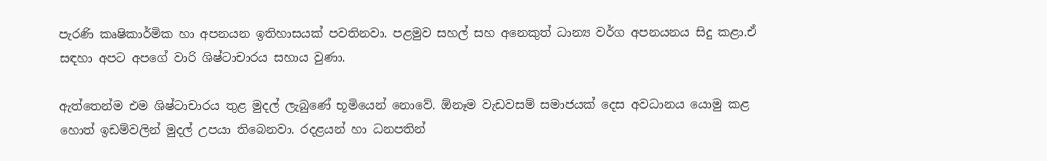පැරණි කෘෂිකාර්මික හා අපනයන ඉතිහාසයක් පවතිනවා. පළමුව සහල් සහ අනෙකුත් ධාන්‍ය වර්ග අපනයනය සිදු කළා.ඒ සඳහා අපට අපගේ වාරි ශිෂ්ටාචාරය සහාය වුණා.

ඇත්තෙන්ම එම ශිෂ්ටාචාරය තුළ මුදල් ලැබුණේ භූමියෙන් නොවේ. ඕනෑම වැඩවසම් සමාජයක් දෙස අවධානය යොමු කළ හොත් ඉඩම්වලින් මුදල් උපයා තිබෙනවා. රදළයන් හා ධනපතින්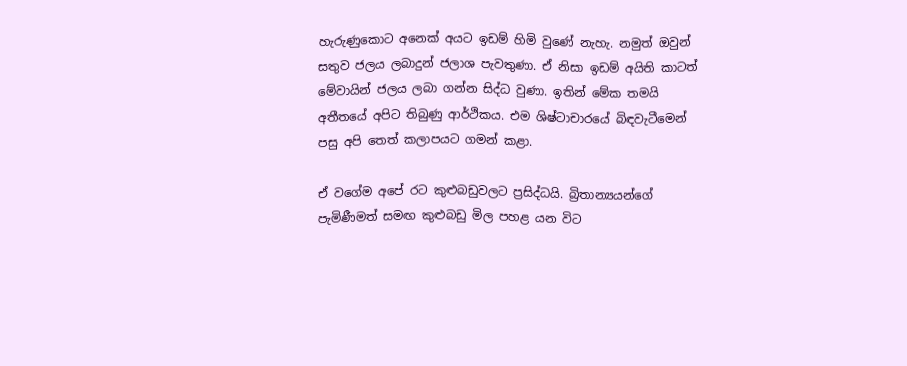හැරුණුකොට අනෙක් අයට ඉඩම් හිමි වුණේ නැහැ. නමුත් ඔවුන් සතුව ජලය ලබාදුන් ජලාශ පැවතුණා. ඒ නිසා ඉඩම් අයිති කාටත් මේවායින් ජලය ලබා ගන්න සිද්ධ වුණා. ඉතින් මේක තමයි අතීතයේ අපිට තිබුණු ආර්ථිකය. එම ශිෂ්ටාචාරයේ බිඳවැටීමෙන් පසු අපි තෙත් කලාපයට ගමන් කළා.

ඒ වගේම අපේ රට කුළුබඩුවලට ප්‍රසිද්ධයි. බ්‍රිතාන්‍යයන්ගේ පැමිණීමත් සමඟ කුළුබඩු මිල පහළ යන විට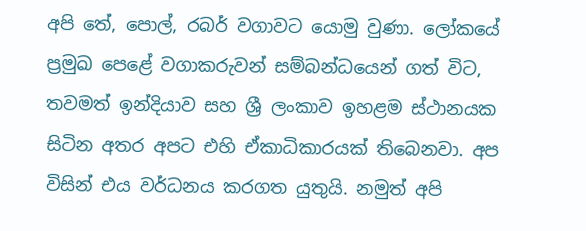අපි තේ, පොල්, රබර් වගාවට යොමු වුණා. ලෝකයේ ප්‍රමුඛ පෙළේ වගාකරුවන් සම්බන්ධයෙන් ගත් විට, තවමත් ඉන්දියාව සහ ශ්‍රී ලංකාව ඉහළම ස්ථානයක සිටින අතර අපට එහි ඒකාධිකාරයක් තිබෙනවා. අප විසින් එය වර්ධනය කරගත යුතුයි. නමුත් අපි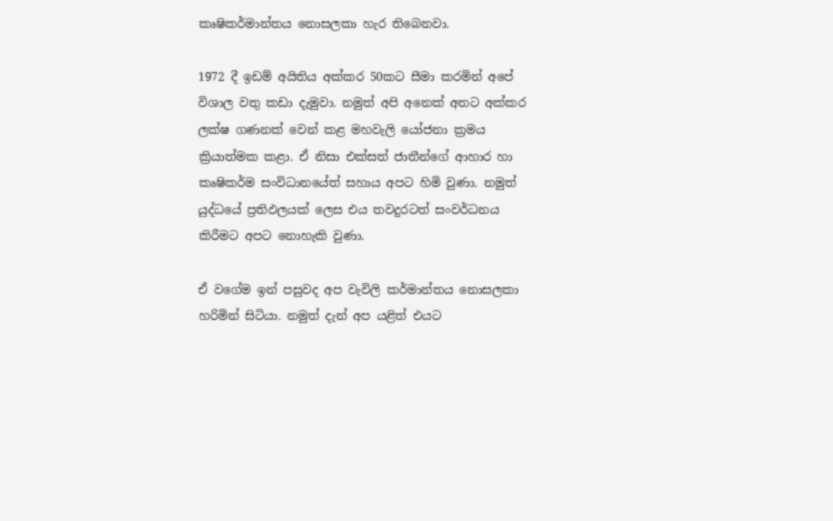කෘෂිකර්මාන්තය නොසලකා හැර තිබෙනවා.

1972 දී ඉඩම් අයිතිය අක්කර 50කට සීමා කරමින් අපේ විශාල වතු කඩා දැමුවා. නමුත් අපි අනෙක් අතට අක්කර ලක්ෂ ගණනක් වෙන් කළ මහවැලි යෝජනා ක්‍රමය ක්‍රියාත්මක කළා. ඒ නිසා එක්සත් ජාතීන්ගේ ආහාර හා කෘෂිකර්ම සංවිධානයේත් සහාය අපට හිමි වුණා. නමුත් යුද්ධයේ ප්‍රතිඵලයක් ලෙස එය තවදුරටත් සංවර්ධනය කිරීමට අපට නොහැකි වුණා.

ඒ වගේම ඉන් පසුවද අප වැවිලි කර්මාන්තය නොසලකා හරිමින් සිටියා. නමුත් දැන් අප යළිත් එයට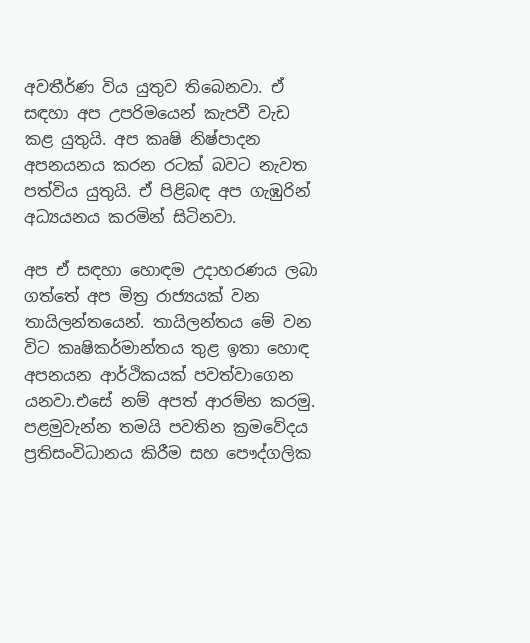අවතීර්ණ විය යුතුව තිබෙනවා. ඒ සඳහා අප උපරිමයෙන් කැපවී වැඩ කළ යුතුයි. අප කෘෂි නිෂ්පාදන අපනයනය කරන රටක් බවට නැවත පත්විය යුතුයි. ඒ පිළිබඳ අප ගැඹුරින් අධ්‍යයනය කරමින් සිටිනවා.

අප ඒ සඳහා හොඳම උදාහරණය ලබා ගත්තේ අප මිත්‍ර රාජ්‍යයක් වන තායිලන්තයෙන්. තායිලන්තය මේ වන විට කෘෂිකර්මාන්තය තුළ ඉතා හොඳ අපනයන ආර්ථිකයක් පවත්වාගෙන යනවා.එසේ නම් අපත් ආරම්භ කරමු. පළමුවැන්න තමයි පවතින ක්‍රමවේදය ප්‍රතිසංවිධානය කිරීම සහ පෞද්ගලික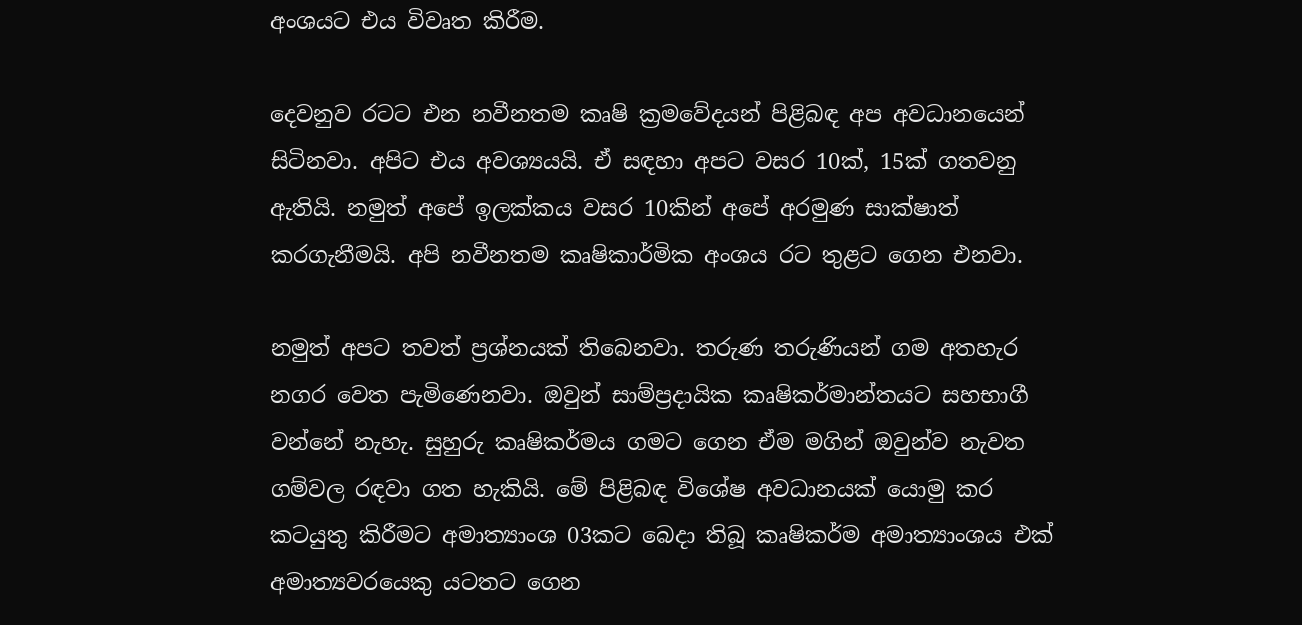අංශයට එය විවෘත කිරීම.

දෙවනුව රටට එන නවීනතම කෘෂි ක්‍රමවේදයන් පිළිබඳ අප අවධානයෙන් සිටිනවා. අපිට එය අවශ්‍යයයි. ඒ සඳහා අපට වසර 10ක්, 15ක් ගතවනු ඇතියි. නමුත් අපේ ඉලක්කය වසර 10කින් අපේ අරමුණ සාක්ෂාත් කරගැනීමයි. අපි නවීනතම කෘෂිකාර්මික අංශය රට තුළට ගෙන එනවා.

නමුත් අපට තවත් ප්‍රශ්නයක් තිබෙනවා. තරුණ තරුණියන් ගම අතහැර නගර වෙත පැමිණෙනවා. ඔවුන් සාම්ප්‍රදායික කෘෂිකර්මාන්තයට සහභාගී වන්නේ නැහැ. සුහුරු කෘෂිකර්මය ගමට ගෙන ඒම මගින් ඔවුන්ව නැවත ගම්වල රඳවා ගත හැකියි. මේ පිළිබඳ විශේෂ අවධානයක් යොමු කර කටයුතු කිරීමට අමාත්‍යාංශ 03කට බෙදා තිබූ කෘෂිකර්ම අමාත්‍යාංශය එක් අමාත්‍යවරයෙකු යටතට ගෙන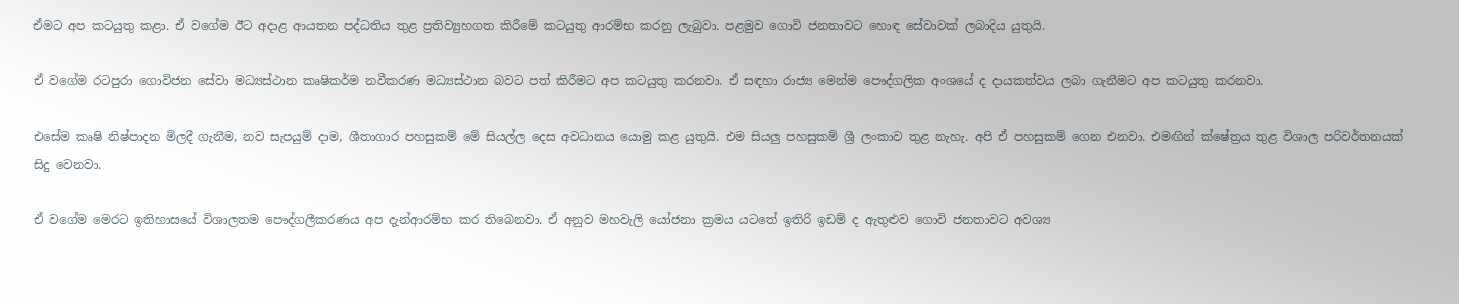ඒමට අප කටයුතු කළා. ඒ වගේම ඊට අදාළ ආයතන පද්ධතිය තුළ ප්‍රතිව්‍යුහගත කිරීමේ කටයුතු ආරම්භ කරනු ලැබුවා. පළමුව ගොවි ජනතාවට හොඳ සේවාවක් ලබාදිය යුතුයි.

ඒ වගේම රටපුරා ගොවිජන සේවා මධ්‍යස්ථාන කෘෂිකර්ම නවීකරණ මධ්‍යස්ථාන බවට පත් කිරීමට අප කටයුතු කරනවා. ඒ සඳහා රාජ්‍ය මෙන්ම පෞද්ගලික අංශයේ ද දායකත්වය ලබා ගැනීමට අප කටයුතු කරනවා.

එසේම කෘෂි නිෂ්පාදන මිලදී ගැනීම, නව සැපයුම් දාම, ශීතාගාර පහසුකම් මේ සියල්ල දෙස අවධානය යොමු කළ යුතුයි. එම සියලු පහසුකම් ශ්‍රී ලංකාව තුළ නැහැ. අපි ඒ පහසුකම් ගෙන එනවා. එමඟින් ක්ෂේත්‍රය තුළ විශාල පරිවර්තනයක් සිදු වෙනවා.

ඒ වගේම මෙරට ඉතිහාසයේ විශාලතම පෞද්ගලීකරණය අප දැන්ආරම්භ කර තිබෙනවා. ඒ අනුව මහවැලි යෝජනා ක්‍රමය යටතේ ඉතිරි ඉඩම් ද ඇතුළුව ගොවි ජනතාවට අවශ්‍ය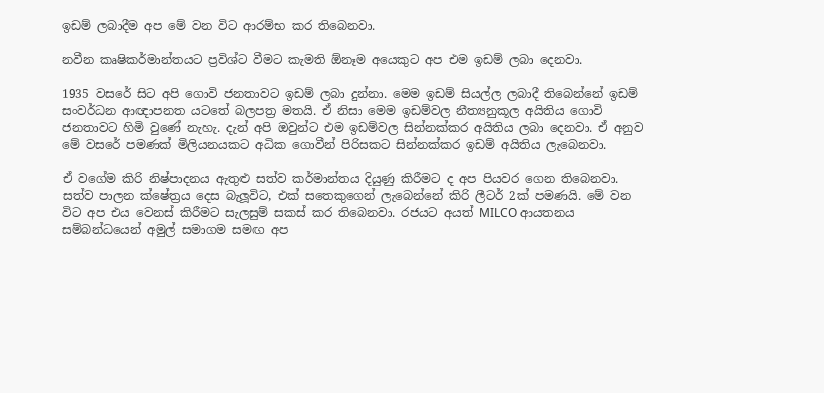ඉඩම් ලබාදීම අප මේ වන විට ආරම්භ කර තිබෙනවා.

නවීන කෘෂිකර්මාන්තයට ප්‍රවිශ්ට වීමට කැමති ඕනෑම අයෙකුට අප එම ඉඩම් ලබා දෙනවා.

1935 වසරේ සිට අපි ගොවි ජනතාවට ඉඩම් ලබා දුන්නා. මෙම ඉඩම් සියල්ල ලබාදී තිබෙන්නේ ඉඩම් සංවර්ධන ආඥාපනත යටතේ බලපත්‍ර මතයි. ඒ නිසා මෙම ඉඩම්වල නීත්‍යනුකූල අයිතිය ගොවි ජනතාවට හිමි වුණේ නැහැ. දැන් අපි ඔවුන්ට එම ඉඩම්වල සින්නක්කර අයිතිය ලබා දෙනවා. ඒ අනුව මේ වසරේ පමණක් මිලියනයකට අධික ගොවීන් පිරිසකට සින්නක්කර ඉඩම් අයිතිය ලැබෙනවා.

ඒ වගේම කිරි නිෂ්පාදනය ඇතුළු සත්ව කර්මාන්තය දියුණු කිරීමට ද අප පියවර ගෙන තිබෙනවා. සත්ව පාලන ක්ෂේත්‍රය දෙස බැලූවිට, එක් සතෙකුගෙන් ලැබෙන්නේ කිරි ලීටර් 2ක් පමණයි. මේ වන විට අප එය වෙනස් කිරීමට සැලසුම් සකස් කර තිබෙනවා. රජයට අයත් MILCO ආයතනය සම්බන්ධයෙන් අමුල් සමාගම සමඟ අප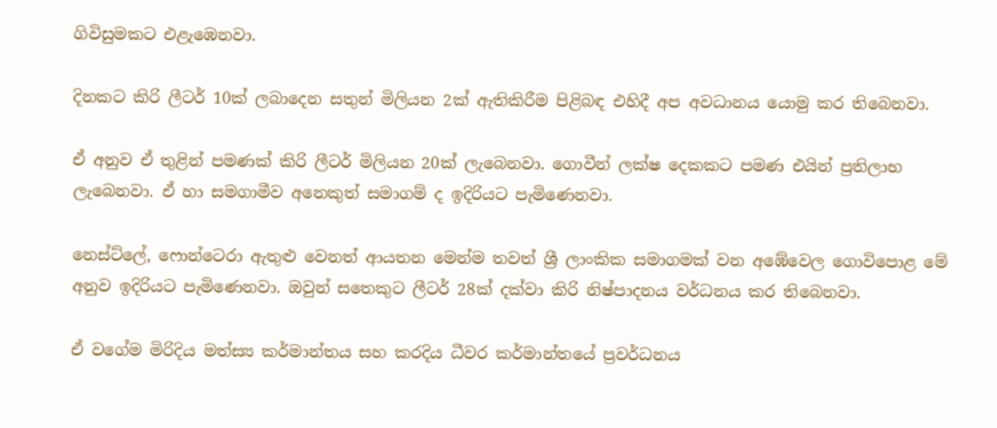ගිවිසුමකට එළැඹෙනවා.

දිනකට කිරි ලීටර් 10ක් ලබාදෙන සතුන් මිලියන 2ක් ඇතිකිරීම පිළිබඳ එහිදී අප අවධානය යොමු කර තිබෙනවා.

ඒ අනුව ඒ තුළින් පමණක් කිරි ලීටර් මිලියන 20ක් ලැබෙනවා. ගොවීන් ලක්ෂ දෙකකට පමණ එයින් ප්‍රතිලාභ ලැබෙනවා. ඒ හා සමගාමීව අනෙකුත් සමාගම් ද ඉදිරියට පැමිණෙනවා.

නෙස්ට්ලේ, ෆොන්ටෙරා ඇතුළු වෙනත් ආයතන මෙන්ම තවත් ශ්‍රී ලාංකික සමාගමක් වන අඹේවෙල ගොවිපොළ මේ අනුව ඉදිරියට පැමිණෙනවා. ඔවුන් සතෙකුට ලීටර් 28ක් දක්වා කිරි නිෂ්පාදනය වර්ධනය කර තිබෙනවා.

ඒ වගේම මිරිදිය මත්ස්‍ය කර්මාන්තය සහ කරදිය ධීවර කර්මාන්තයේ ප්‍රවර්ධනය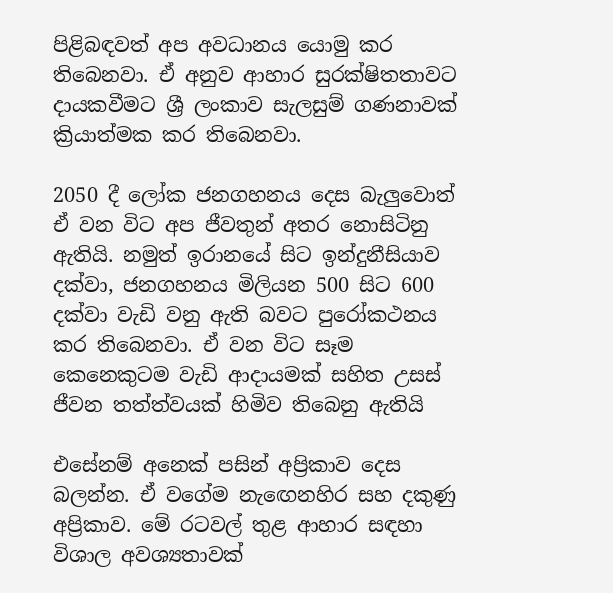පිළිබඳවත් අප අවධානය යොමු කර තිබෙනවා. ඒ අනුව ආහාර සුරක්ෂිතතාවට දායකවීමට ශ්‍රී ලංකාව සැලසුම් ගණනාවක් ක්‍රියාත්මක කර තිබෙනවා.

2050 දී ලෝක ජනගහනය දෙස බැලුවොත් ඒ වන විට අප ජීවතුන් අතර නොසිටිනු ඇතියි. නමුත් ඉරානයේ සිට ඉන්දුනීසියාව දක්වා, ජනගහනය මිලියන 500 සිට 600 දක්වා වැඩි වනු ඇති බවට පුරෝකථනය කර තිබෙනවා. ඒ වන විට සෑම කෙනෙකුටම වැඩි ආදායමක් සහිත උසස් ජීවන තත්ත්වයක් හිමිව තිබෙනු ඇතියි

එසේනම් අනෙක් පසින් අප්‍රිකාව දෙස බලන්න. ඒ වගේම නැඟෙනහිර සහ දකුණු අප්‍රිකාව. මේ රටවල් තුළ ආහාර සඳහා විශාල අවශ්‍යතාවක්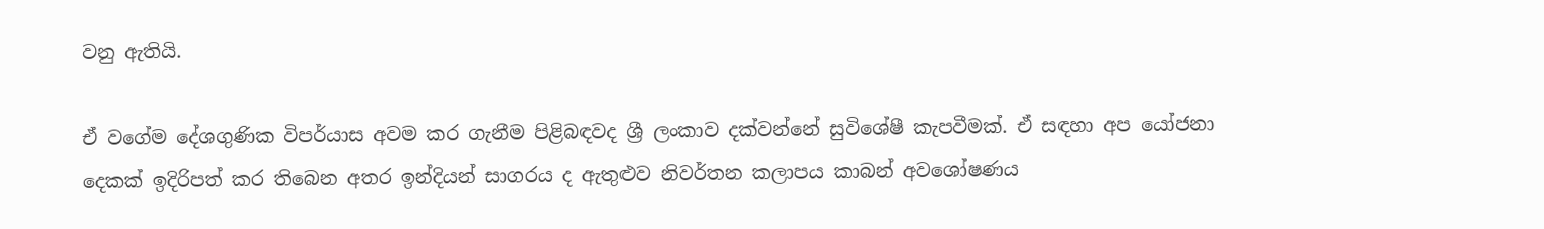වනු ඇතියි.

ඒ වගේම දේශගුණික විපර්යාස අවම කර ගැනීම පිළිබඳවද ශ්‍රී ලංකාව දක්වන්නේ සුවිශේෂී කැපවීමක්. ඒ සඳහා අප යෝජනා දෙකක් ඉදිරිපත් කර තිබෙන අතර ඉන්දියන් සාගරය ද ඇතුළුව නිවර්තන කලාපය කාබන් අවශෝෂණය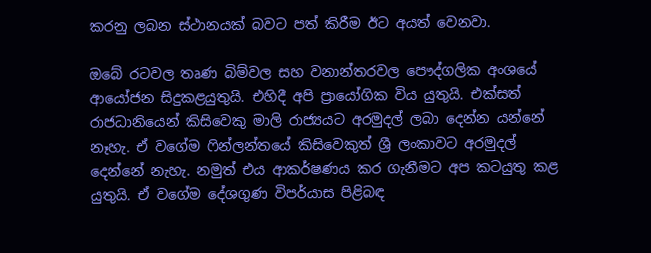කරනු ලබන ස්ථානයක් බවට පත් කිරීම ඊට අයත් වෙනවා.

ඔබේ රටවල තෘණ බිම්වල සහ වනාන්තරවල පෞද්ගලික අංශයේ ආයෝජන සිදුකළයුතුයි. එහිදී අපි ප්‍රායෝගික විය යුතුයි. එක්සත් රාජධානියෙන් කිසිවෙකු මාලි රාජ්‍යයට අරමුදල් ලබා දෙන්න යන්නේ නෑහැ. ඒ වගේම ෆින්ලන්තයේ කිසිවෙකුත් ශ්‍රී ලංකාවට අරමුදල් දෙන්නේ නැහැ. නමුත් එය ආකර්ෂණය කර ගැනීමට අප කටයුතු කළ යුතුයි. ඒ වගේම දේශගුණ විපර්යාස පිළිබඳ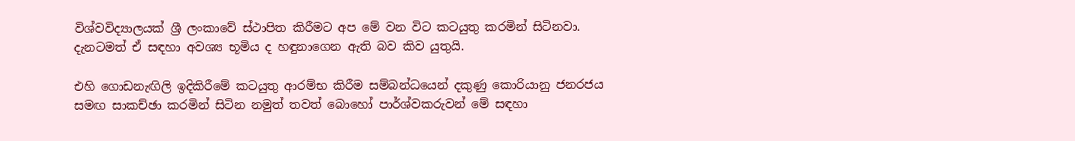විශ්වවිද්‍යාලයක් ශ්‍රී ලංකාවේ ස්ථාපිත කිරීමට අප මේ වන විට කටයුතු කරමින් සිටිනවා. දැනටමත් ඒ සඳහා අවශ්‍ය භූමිය ද හඳුනාගෙන ඇති බව කිව යුතුයි.

එහි ගොඩනැඟිලි ඉදිකිරීමේ කටයුතු ආරම්භ කිරීම සම්බන්ධයෙන් දකුණු කොරියානු ජනරජය සමඟ සාකච්ඡා කරමින් සිටින නමුත් තවත් බොහෝ පාර්ශ්වකරුවන් මේ සඳහා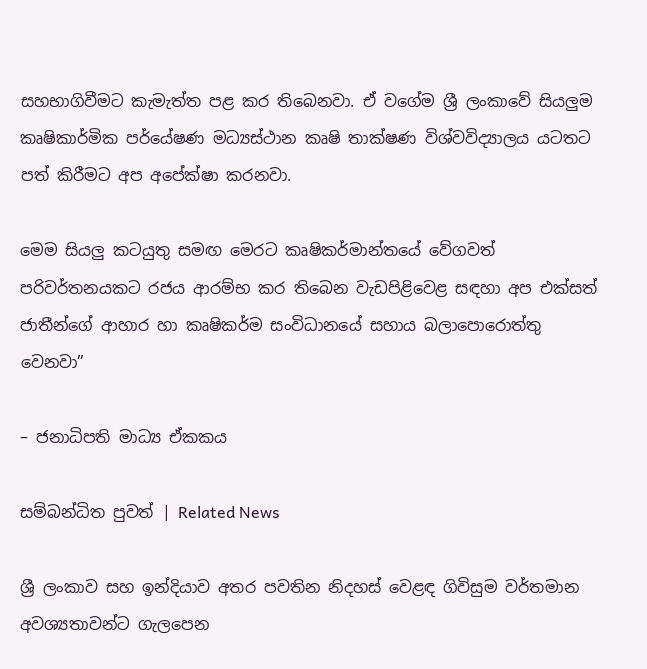සහභාගිවීමට කැමැත්ත පළ කර තිබෙනවා. ඒ වගේම ශ්‍රී ලංකාවේ සියලුම කෘෂිකාර්මික පර්යේෂණ මධ්‍යස්ථාන කෘෂි තාක්ෂණ විශ්වවිද්‍යාලය යටතට පත් කිරීමට අප අපේක්ෂා කරනවා.

මෙම සියලු කටයුතු සමඟ මෙරට කෘෂිකර්මාන්තයේ වේගවත් පරිවර්තනයකට රජය ආරම්භ කර තිබෙන වැඩපිළිවෙළ සඳහා අප එක්සත් ජාතීන්ගේ ආහාර හා කෘෂිකර්ම සංවිධානයේ සහාය බලාපොරොත්තු වෙනවා”

– ජනාධිපති මාධ්‍ය ඒකකය

සම්බන්ධිත පුවත් | Related News

ශ්‍රී ලංකාව සහ ඉන්දියාව අතර පවතින නිදහස් වෙළඳ ගිවිසුම වර්තමාන අවශ්‍යතාවන්ට ගැලපෙන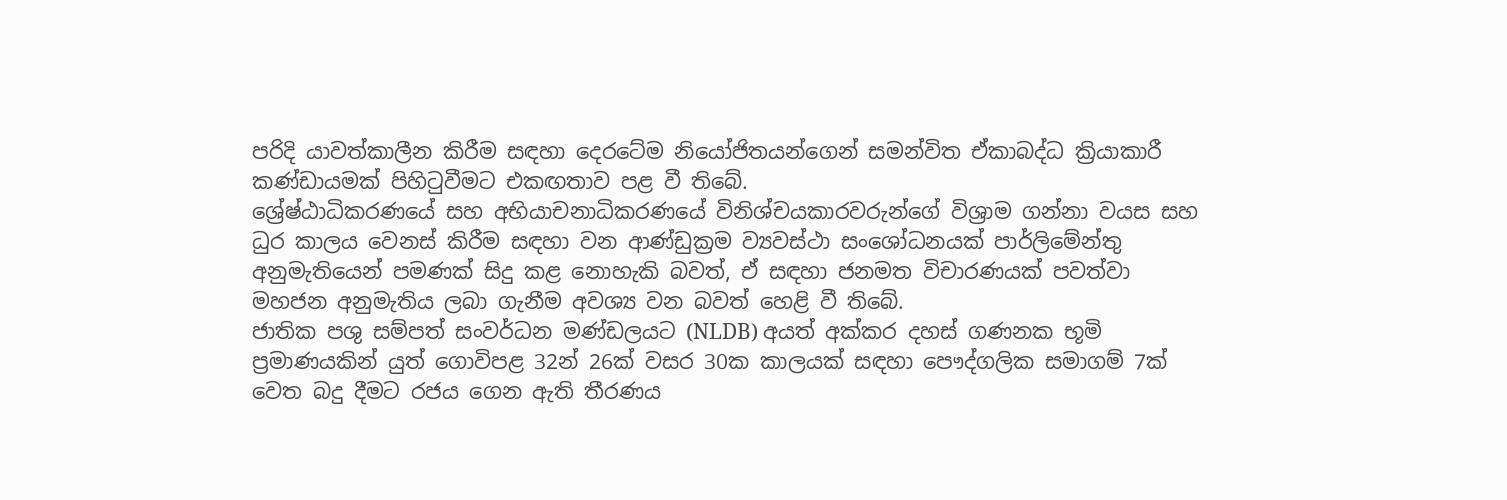පරිදි යාවත්කාලීන කිරීම සඳහා දෙරටේම නියෝජිතයන්ගෙන් සමන්විත ඒකාබද්ධ ක්‍රියාකාරී කණ්ඩායමක් පිහිටුවීමට එකඟතාව පළ වී තිබේ.
ශ්‍රේෂ්ඨාධිකරණයේ සහ අභියාචනාධිකරණයේ විනිශ්චයකාරවරුන්ගේ විශ්‍රාම ගන්නා වයස සහ ධුර කාලය වෙනස් කිරීම සඳහා වන ආණ්ඩුක්‍රම ව්‍යවස්ථා සංශෝධනයක් පාර්ලිමේන්තු අනුමැතියෙන් පමණක් සිදු කළ නොහැකි බවත්, ඒ සඳහා ජනමත විචාරණයක් පවත්වා මහජන අනුමැතිය ලබා ගැනීම අවශ්‍ය වන බවත් හෙළි වී තිබේ.
ජාතික පශු සම්පත් සංවර්ධන මණ්ඩලයට (NLDB) අයත් අක්කර දහස් ගණනක භූමි ප්‍රමාණයකින් යුත් ගොවිපළ 32න් 26ක් වසර 30ක කාලයක් සඳහා පෞද්ගලික සමාගම් 7ක් වෙත බදු දීමට රජය ගෙන ඇති තීරණය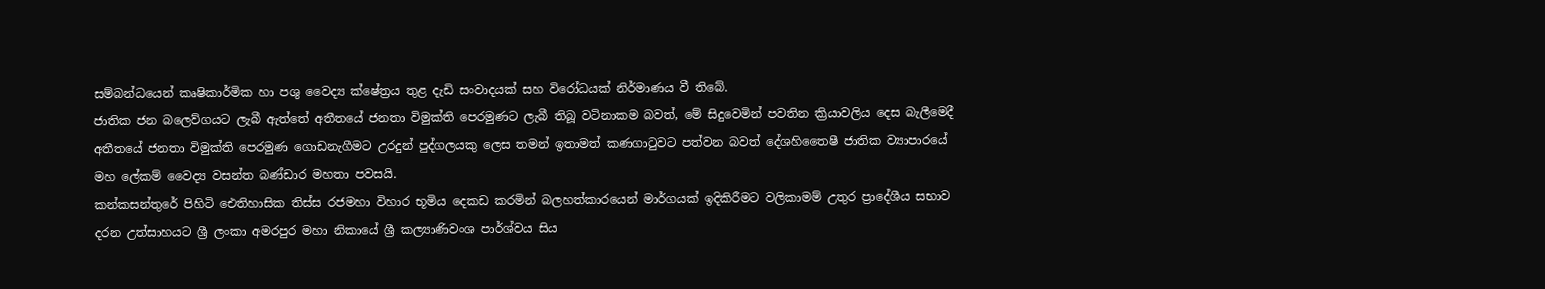සම්බන්ධයෙන් කෘෂිකාර්මික හා පශු වෛද්‍ය ක්ෂේත්‍රය තුළ දැඩි සංවාදයක් සහ විරෝධයක් නිර්මාණය වී තිබේ.
ජාතික ජන බලෙව්ගයට ලැබී ඇත්තේ අතීතයේ ජනතා විමුක්ති පෙරමුණට ලැබී තිබූ වටිනාකම බවත්, මේ සිදුවෙමින් පවතින ක්‍රියාවලිය දෙස බැලීමෙදී අතීතයේ ජනතා විමුක්ති පෙරමුණ ගොඩනැගීමට උරදුන් පුද්ගලයකු ලෙස තමන් ඉතාමත් කණගාටුවට පත්වන බවත් දේශහිතෛෂී ජාතික ව්‍යාපාරයේ මහ ලේකම් වෛද්‍ය වසන්ත බණ්ඩාර මහතා පවසයි.
කන්කසන්තුරේ පිහිටි ඓතිහාසික තිස්ස රජමහා විහාර භූමිය දෙකඩ කරමින් බලහත්කාරයෙන් මාර්ගයක් ඉදිකිරීමට වලිකාමම් උතුර ප්‍රාදේශීය සභාව දරන උත්සාහයට ශ්‍රී ලංකා අමරපුර මහා නිකායේ ශ්‍රී කල්‍යාණිවංශ පාර්ශ්වය සිය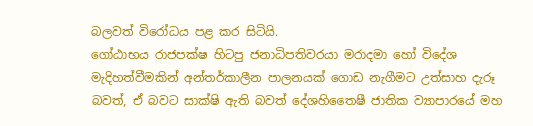බලවත් විරෝධය පළ කර සිටියි.
ගෝඨාභය රාජපක්ෂ හිටපු ජනාධිපතිවරයා මරාදමා හෝ විදේශ මැදිහත්වීමකින් අන්තර්කාලීන පාලනයක් ගොඩ නැගීමට උත්සාහ දැරූ බවත්, ඒ බවට සාක්ෂි ඇති බවත් දේශහිතෛෂී ජාතික ව්‍යාපාරයේ මහ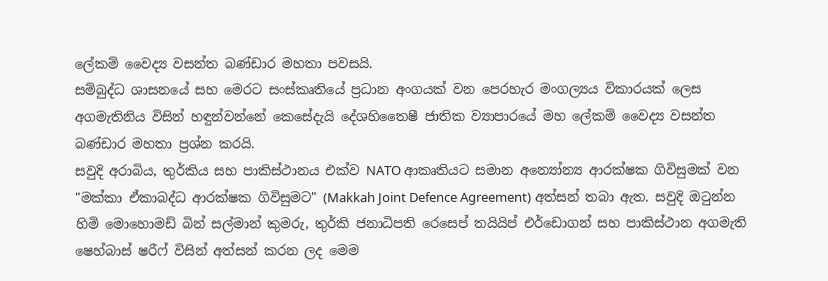ලේකම් වෛද්‍ය වසන්ත බණ්ඩාර මහතා පවසයි.
සම්බුද්ධ ශාසනයේ සහ මෙරට සංස්කෘතියේ ප්‍රධාන අංගයක් වන පෙරහැර මංගල්‍යය විකාරයක් ලෙස අගමැතිනිය විසින් හඳුන්වන්නේ කෙසේදැයි දේශහිතෛෂී ජාතික ව්‍යාපාරයේ මහ ලේකම් වෛද්‍ය වසන්ත බණ්ඩාර මහතා ප්‍රශ්න කරයි.
සවුදි අරාබිය, තුර්කිය සහ පාකිස්ථානය එක්ව NATO ආකෘතියට සමාන අන්‍යෝන්‍ය ආරක්ෂක ගිවිසුමක් වන "මක්කා ඒකාබද්ධ ආරක්ෂක ගිවිසුමට" (Makkah Joint Defence Agreement) අත්සන් තබා ඇත. සවුදි ඔටුන්න හිමි මොහොමඩ් බින් සල්මාන් කුමරු, තුර්කි ජනාධිපති රෙසෙප් තයියිප් එර්ඩොගන් සහ පාකිස්ථාන අගමැති ෂෙහ්බාස් ෂරීෆ් විසින් අත්සන් කරන ලද මෙම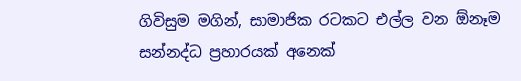ගිවිසුම මගින්, සාමාජික රටකට එල්ල වන ඕනෑම සන්නද්ධ ප්‍රහාරයක් අනෙක්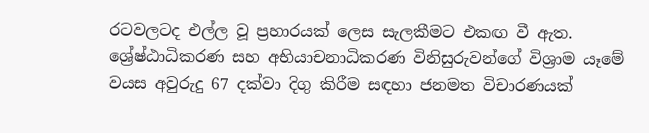රටවලටද එල්ල වූ ප්‍රහාරයක් ලෙස සැලකීමට එකඟ වී ඇත.
ශ්‍රේෂ්ඨාධිකරණ සහ අභියාචනාධිකරණ විනිසුරුවන්ගේ විශ්‍රාම යෑමේ වයස අවුරුදු 67 දක්වා දිගු කිරීම සඳහා ජනමත විචාරණයක්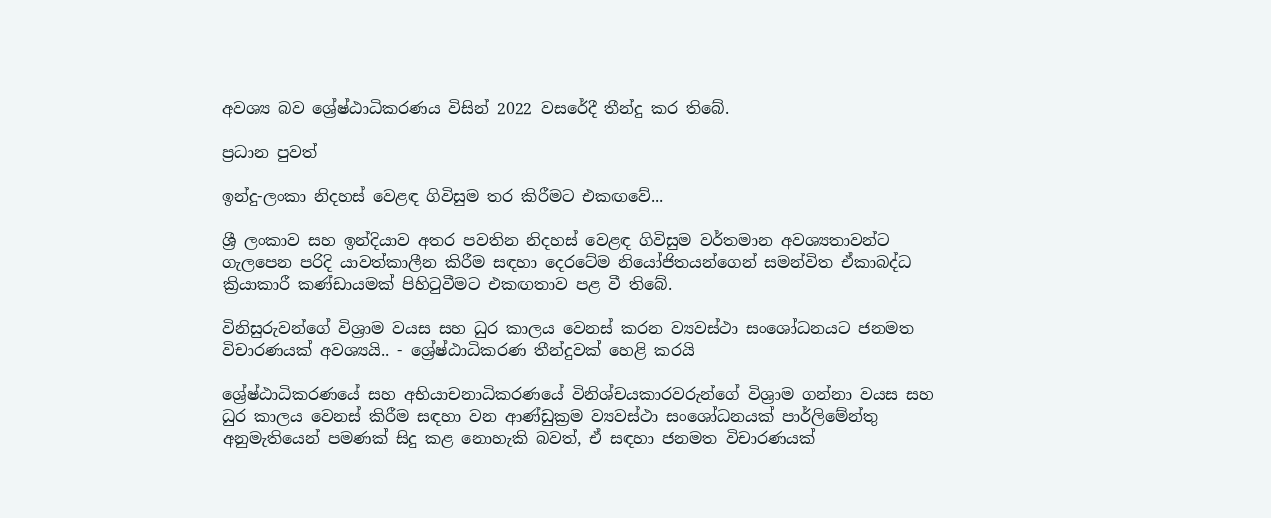අවශ්‍ය බව ශ්‍රේෂ්ඨාධිකරණය විසින් 2022 වසරේදී තීන්දු කර තිබේ.

ප්‍රධාන පුවත්

ඉන්දු-ලංකා නිදහස් වෙළඳ ගිවිසුම තර කිරීමට එකඟවේ...

ශ්‍රී ලංකාව සහ ඉන්දියාව අතර පවතින නිදහස් වෙළඳ ගිවිසුම වර්තමාන අවශ්‍යතාවන්ට ගැලපෙන පරිදි යාවත්කාලීන කිරීම සඳහා දෙරටේම නියෝජිතයන්ගෙන් සමන්විත ඒකාබද්ධ ක්‍රියාකාරී කණ්ඩායමක් පිහිටුවීමට එකඟතාව පළ වී තිබේ.

විනිසුරුවන්ගේ විශ්‍රාම වයස සහ ධුර කාලය වෙනස් කරන ව්‍යවස්ථා සංශෝධනයට ජනමත විචාරණයක් අවශ්‍යයි.. - ශ්‍රේෂ්ඨාධිකරණ තීන්දුවක් හෙළි කරයි

ශ්‍රේෂ්ඨාධිකරණයේ සහ අභියාචනාධිකරණයේ විනිශ්චයකාරවරුන්ගේ විශ්‍රාම ගන්නා වයස සහ ධුර කාලය වෙනස් කිරීම සඳහා වන ආණ්ඩුක්‍රම ව්‍යවස්ථා සංශෝධනයක් පාර්ලිමේන්තු අනුමැතියෙන් පමණක් සිදු කළ නොහැකි බවත්, ඒ සඳහා ජනමත විචාරණයක්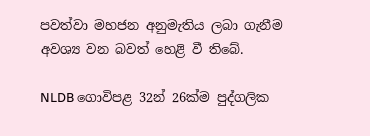පවත්වා මහජන අනුමැතිය ලබා ගැනීම අවශ්‍ය වන බවත් හෙළි වී තිබේ.

NLDB ගොවිපළ 32න් 26ක්ම පුද්ගලික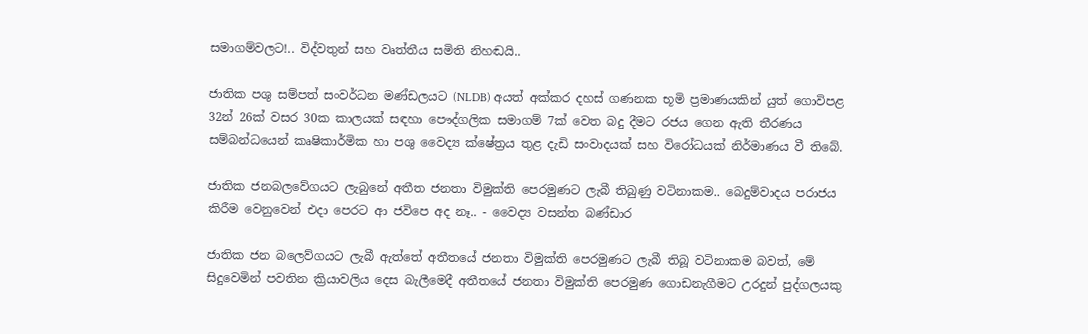සමාගම්වලට!.. විද්වතුන් සහ වෘත්තීය සමිති නිහඬයි..

ජාතික පශු සම්පත් සංවර්ධන මණ්ඩලයට (NLDB) අයත් අක්කර දහස් ගණනක භූමි ප්‍රමාණයකින් යුත් ගොවිපළ 32න් 26ක් වසර 30ක කාලයක් සඳහා පෞද්ගලික සමාගම් 7ක් වෙත බදු දීමට රජය ගෙන ඇති තීරණය සම්බන්ධයෙන් කෘෂිකාර්මික හා පශු වෛද්‍ය ක්ෂේත්‍රය තුළ දැඩි සංවාදයක් සහ විරෝධයක් නිර්මාණය වී තිබේ.

ජාතික ජනබලවේගයට ලැබුනේ අතීත ජනතා විමුක්ති පෙරමුණට ලැබී තිබුණු වටිනාකම.. බෙදුම්වාදය පරාජය කිරීම වෙනුවෙන් එදා පෙරට ආ ජවිපෙ අද නෑ.. - වෛද්‍ය වසන්ත බණ්ඩාර

ජාතික ජන බලෙව්ගයට ලැබී ඇත්තේ අතීතයේ ජනතා විමුක්ති පෙරමුණට ලැබී තිබූ වටිනාකම බවත්, මේ සිදුවෙමින් පවතින ක්‍රියාවලිය දෙස බැලීමෙදී අතීතයේ ජනතා විමුක්ති පෙරමුණ ගොඩනැගීමට උරදුන් පුද්ගලයකු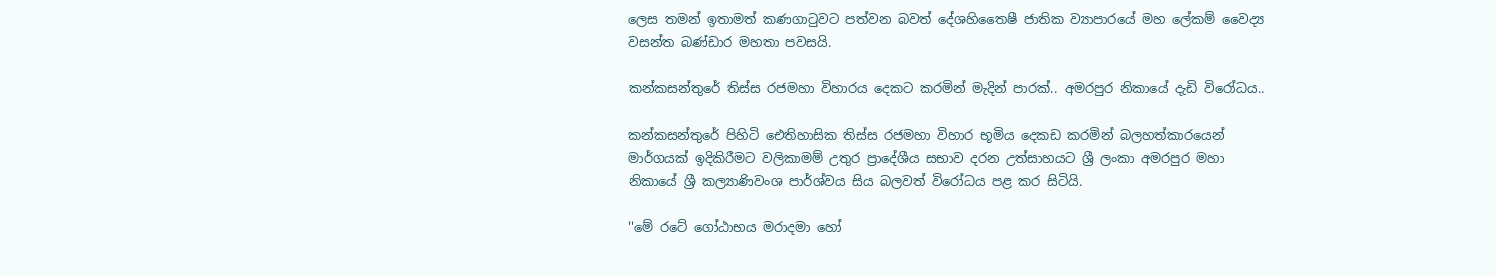ලෙස තමන් ඉතාමත් කණගාටුවට පත්වන බවත් දේශහිතෛෂී ජාතික ව්‍යාපාරයේ මහ ලේකම් වෛද්‍ය වසන්ත බණ්ඩාර මහතා පවසයි.

කන්කසන්තුරේ තිස්ස රජමහා විහාරය දෙකට කරමින් මැදින් පාරක්.. අමරපුර නිකායේ දැඩි විරෝධය..

කන්කසන්තුරේ පිහිටි ඓතිහාසික තිස්ස රජමහා විහාර භූමිය දෙකඩ කරමින් බලහත්කාරයෙන් මාර්ගයක් ඉදිකිරීමට වලිකාමම් උතුර ප්‍රාදේශීය සභාව දරන උත්සාහයට ශ්‍රී ලංකා අමරපුර මහා නිකායේ ශ්‍රී කල්‍යාණිවංශ පාර්ශ්වය සිය බලවත් විරෝධය පළ කර සිටියි.

''මේ රටේ ගෝඨාභය මරාදමා හෝ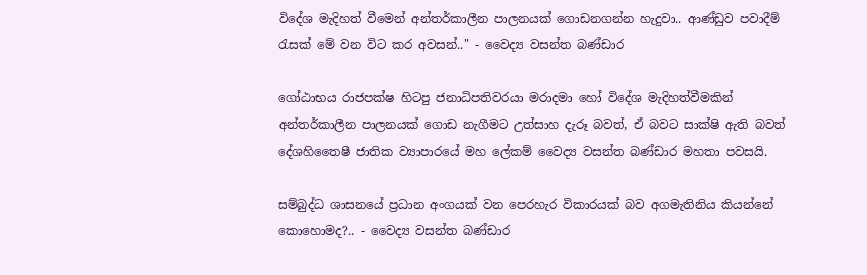විදේශ මැදිහත් වීමෙන් අන්තර්කාලීන පාලනයක් ගොඩනගන්න හැදුවා.. ආණ්ඩුව පවාදීම් රැසක් මේ වන විට කර අවසන්.." - වෛද්‍ය වසන්ත බණ්ඩාර

ගෝඨාභය රාජපක්ෂ හිටපු ජනාධිපතිවරයා මරාදමා හෝ විදේශ මැදිහත්වීමකින් අන්තර්කාලීන පාලනයක් ගොඩ නැගීමට උත්සාහ දැරූ බවත්, ඒ බවට සාක්ෂි ඇති බවත් දේශහිතෛෂී ජාතික ව්‍යාපාරයේ මහ ලේකම් වෛද්‍ය වසන්ත බණ්ඩාර මහතා පවසයි.

සම්බුද්ධ ශාසනයේ ප්‍රධාන අංගයක් වන පෙරහැර විකාරයක් බව අගමැතිනිය කියන්නේ කොහොමද?.. - වෛද්‍ය වසන්ත බණ්ඩාර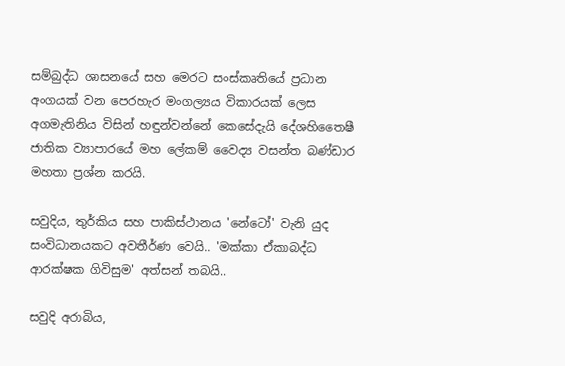සම්බුද්ධ ශාසනයේ සහ මෙරට සංස්කෘතියේ ප්‍රධාන අංගයක් වන පෙරහැර මංගල්‍යය විකාරයක් ලෙස අගමැතිනිය විසින් හඳුන්වන්නේ කෙසේදැයි දේශහිතෛෂී ජාතික ව්‍යාපාරයේ මහ ලේකම් වෛද්‍ය වසන්ත බණ්ඩාර මහතා ප්‍රශ්න කරයි.

සවුදිය, තුර්කිය සහ පාකිස්ථානය 'නේටෝ' වැනි යුද සංවිධානයකට අවතීර්ණ වෙයි.. 'මක්කා ඒකාබද්ධ ආරක්ෂක ගිවිසුම' අත්සන් තබයි..

සවුදි අරාබිය,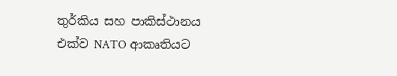තුර්කිය සහ පාකිස්ථානය එක්ව NATO ආකෘතියට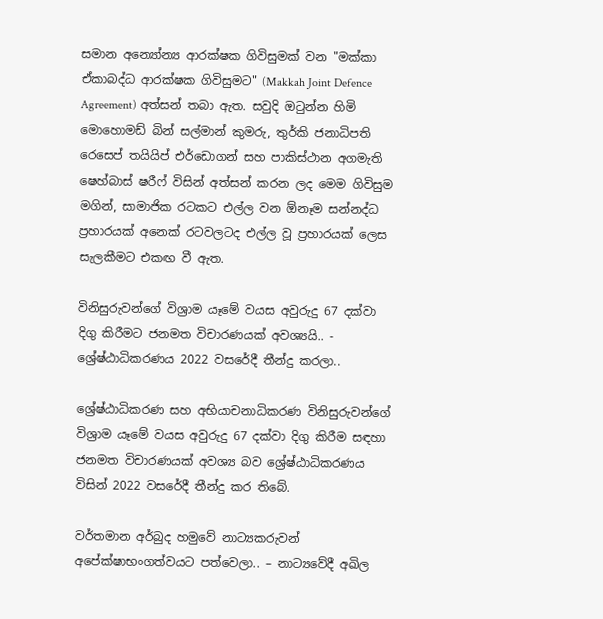සමාන අන්‍යෝන්‍ය ආරක්ෂක ගිවිසුමක් වන "මක්කා ඒකාබද්ධ ආරක්ෂක ගිවිසුමට" (Makkah Joint Defence Agreement) අත්සන් තබා ඇත. සවුදි ඔටුන්න හිමි මොහොමඩ් බින් සල්මාන් කුමරු, තුර්කි ජනාධිපති රෙසෙප් තයියිප් එර්ඩොගන් සහ පාකිස්ථාන අගමැති ෂෙහ්බාස් ෂරීෆ් විසින් අත්සන් කරන ලද මෙම ගිවිසුම මගින්, සාමාජික රටකට එල්ල වන ඕනෑම සන්නද්ධ ප්‍රහාරයක් අනෙක් රටවලටද එල්ල වූ ප්‍රහාරයක් ලෙස සැලකීමට එකඟ වී ඇත.

විනිසුරුවන්ගේ විශ්‍රාම යෑමේ වයස අවුරුදු 67 දක්වා දිගු කිරීමට ජනමත විචාරණයක් අවශ්‍යයි.. - ශ්‍රේෂ්ඨාධිකරණය 2022 වසරේදී තීන්දු කරලා..

ශ්‍රේෂ්ඨාධිකරණ සහ අභියාචනාධිකරණ විනිසුරුවන්ගේ විශ්‍රාම යෑමේ වයස අවුරුදු 67 දක්වා දිගු කිරීම සඳහා ජනමත විචාරණයක් අවශ්‍ය බව ශ්‍රේෂ්ඨාධිකරණය විසින් 2022 වසරේදී තීන්දු කර තිබේ.

වර්තමාන අර්බුද හමුවේ නාට්‍යකරුවන් අපේක්ෂාභංගත්වයට පත්වෙලා.. – නාට්‍යවේදී අඛිල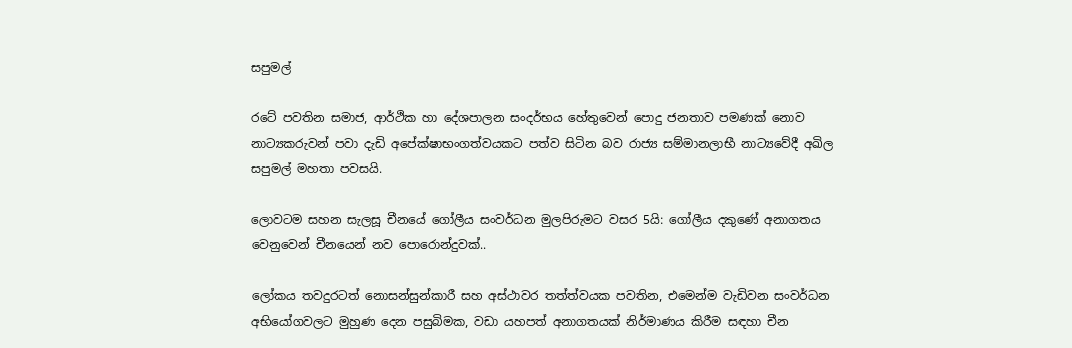සපුමල්

රටේ පවතින සමාජ, ආර්ථික හා දේශපාලන සංදර්භය හේතුවෙන් පොදු ජනතාව පමණක් නොව නාට්‍යකරුවන් පවා දැඩි අපේක්ෂාභංගත්වයකට පත්ව සිටින බව රාජ්‍ය සම්මානලාභී නාට්‍යවේදී අඛිල සපුමල් මහතා පවසයි.

ලොවටම සහන සැලසූ චීනයේ ගෝලීය සංවර්ධන මුලපිරුමට වසර 5යි: ගෝලීය දකුණේ අනාගතය වෙනුවෙන් චීනයෙන් නව පොරොන්දුවක්..

ලෝකය තවදුරටත් නොසන්සුන්කාරී සහ අස්ථාවර තත්ත්වයක පවතින, එමෙන්ම වැඩිවන සංවර්ධන අභියෝගවලට මුහුණ දෙන පසුබිමක, වඩා යහපත් අනාගතයක් නිර්මාණය කිරීම සඳහා චීන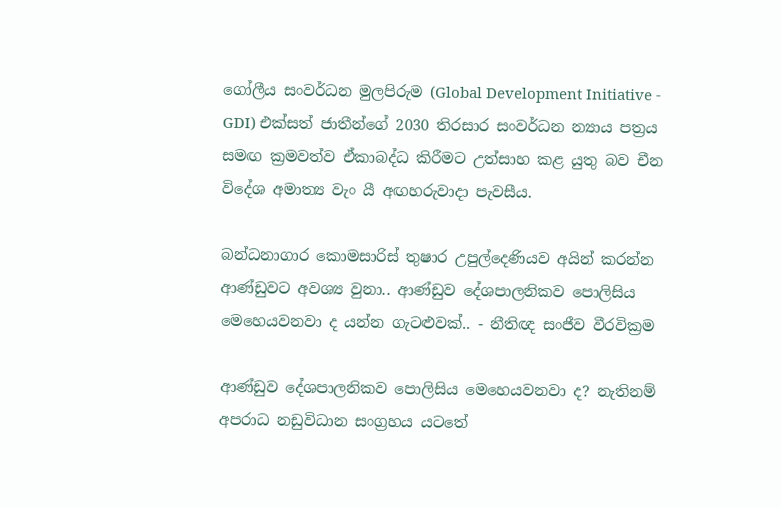ගෝලීය සංවර්ධන මුලපිරුම (Global Development Initiative - GDI) එක්සත් ජාතීන්ගේ 2030 තිරසාර සංවර්ධන න්‍යාය පත්‍රය සමඟ ක්‍රමවත්ව ඒකාබද්ධ කිරීමට උත්සාහ කළ යුතු බව චීන විදේශ අමාත්‍ය වැං යී අඟහරුවාදා පැවසීය.

බන්ධනාගාර කොමසාරිස් තුෂාර උපුල්දෙණියව අයින් කරන්න ආණ්ඩුවට අවශ්‍ය වුනා.. ආණ්ඩුව දේශපාලනිකව පොලිසිය මෙහෙයවනවා ද යන්න ගැටළුවක්.. - නීතිඥ සංජීව වීරවික්‍රම

ආණ්ඩුව දේශපාලනිකව පොලිසිය මෙහෙයවනවා ද? නැතිනම් අපරාධ නඩුවිධාන සංග්‍රහය යටතේ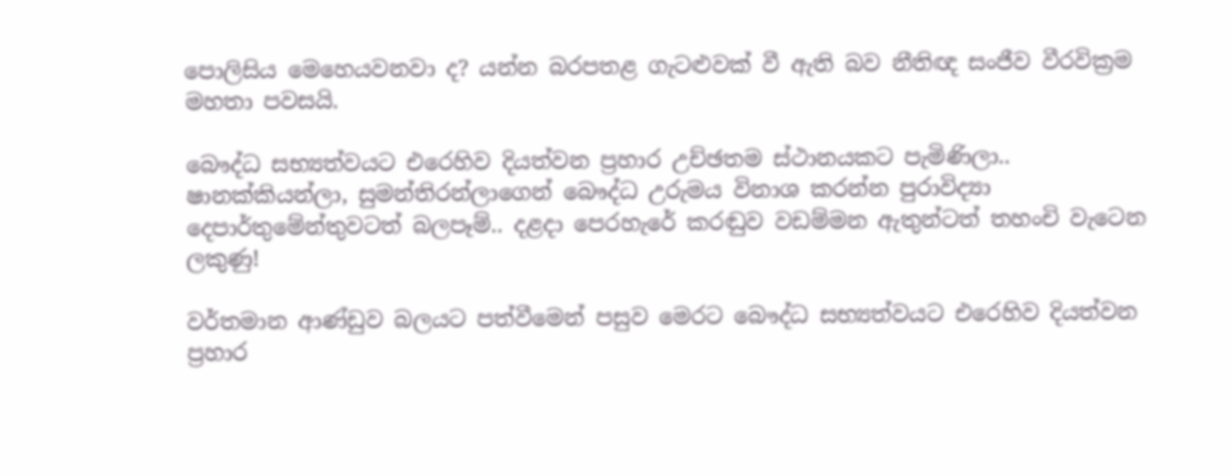පොලිසිය මෙහෙයවනවා ද? යන්න බරපතළ ගැටළුවක් වී ඇති බව නීතිඥ සංජීව වීරවික්‍රම මහතා පවසයි.

බෞද්ධ සභ්‍යත්වයට එරෙහිව දියත්වන ප්‍රහාර උච්ඡතම ස්ථානයකට පැමිණිලා.. ෂානක්කියන්ලා, සුමන්තිරන්ලාගෙන් බෞද්ධ උරුමය විනාශ කරන්න පුරාවිද්‍යා දෙපාර්තුමේන්තුවටත් බලපෑම්.. දළදා පෙරහැරේ කරඬුව වඩම්මන ඇතුන්ටත් තහංචි වැටෙන ලකුණු!

වර්තමාන ආණ්ඩුව බලයට පත්වීමෙන් පසුව මෙරට බෞද්ධ සභ්‍යත්වයට එරෙහිව දියත්වන ප්‍රහාර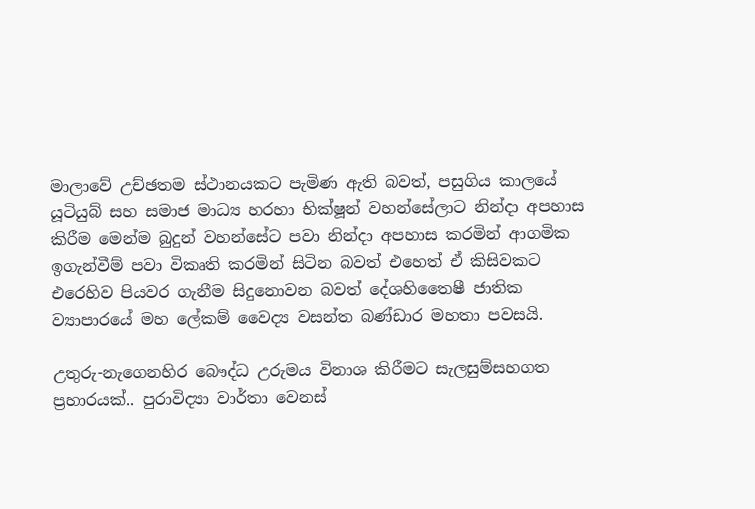මාලාවේ උච්ඡතම ස්ථානයකට පැමිණ ඇති බවත්, පසුගිය කාලයේ යූටියුබ් සහ සමාජ මාධ්‍ය හරහා භික්ෂූන් වහන්සේලාට නින්දා අපහාස කිරීම මෙන්ම බුදුන් වහන්සේට පවා නින්දා අපහාස කරමින් ආගමික ඉගැන්වීම් පවා විකෘති කරමින් සිටින බවත් එහෙත් ඒ කිසිවකට එරෙහිව පියවර ගැනීම සිදුනොවන බවත් දේශහිතෛෂී ජාතික ව්‍යාපාරයේ මහ ලේකම් වෛද්‍ය වසන්ත බණ්ඩාර මහතා පවසයි.

උතුරු-නැගෙනහිර බෞද්ධ උරුමය විනාශ කිරීමට සැලසුම්සහගත ප්‍රහාරයක්.. පුරාවිද්‍යා වාර්තා වෙනස්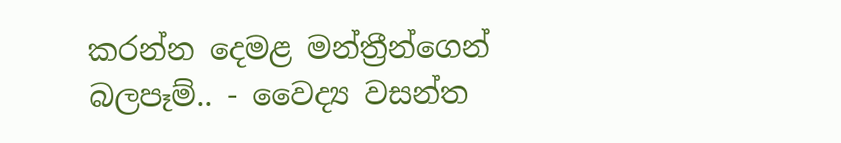කරන්න දෙමළ මන්ත්‍රීන්ගෙන් බලපෑම්.. - වෛද්‍ය වසන්ත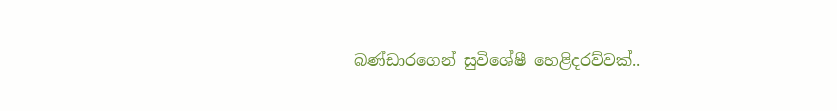බණ්ඩාරගෙන් සුවිශේෂී හෙළිදරව්වක්..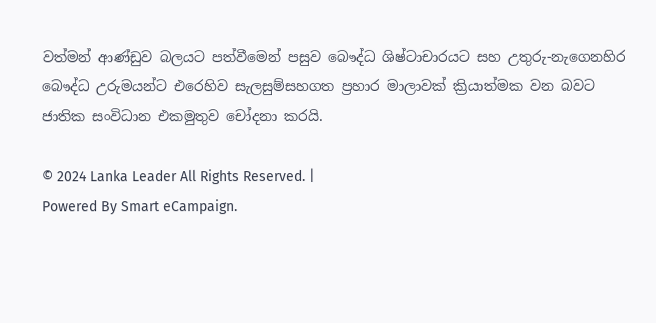වත්මන් ආණ්ඩුව බලයට පත්වීමෙන් පසුව බෞද්ධ ශිෂ්ටාචාරයට සහ උතුරු-නැගෙනහිර බෞද්ධ උරුමයන්ට එරෙහිව සැලසුම්සහගත ප්‍රහාර මාලාවක් ක්‍රියාත්මක වන බවට ජාතික සංවිධාන එකමුතුව චෝදනා කරයි.

© 2024 Lanka Leader All Rights Reserved. |
Powered By Smart eCampaign.